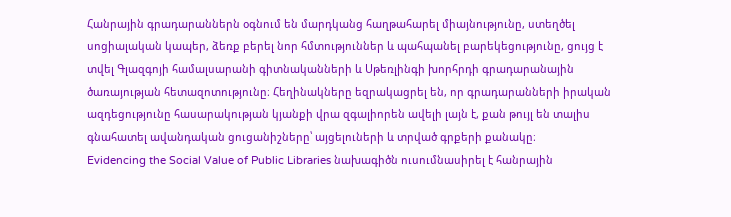Հանրային գրադարաններն օգնում են մարդկանց հաղթահարել միայնությունը, ստեղծել սոցիալական կապեր, ձեռք բերել նոր հմտություններ և պահպանել բարեկեցությունը, ցույց է տվել Գլազգոյի համալսարանի գիտնականների և Սթեռլինգի խորհրդի գրադարանային ծառայության հետազոտությունը։ Հեղինակները եզրակացրել են, որ գրադարանների իրական ազդեցությունը հասարակության կյանքի վրա զգալիորեն ավելի լայն է, քան թույլ են տալիս գնահատել ավանդական ցուցանիշները՝ այցելուների և տրված գրքերի քանակը։
Evidencing the Social Value of Public Libraries նախագիծն ուսումնասիրել է հանրային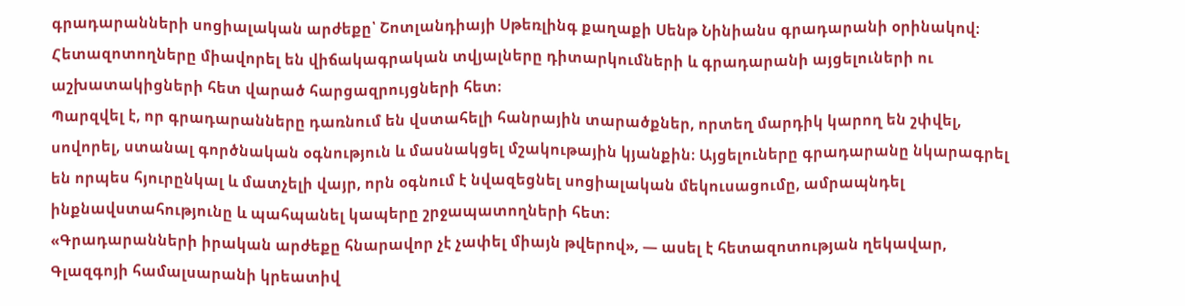գրադարանների սոցիալական արժեքը՝ Շոտլանդիայի Սթեռլինգ քաղաքի Սենթ Նինիանս գրադարանի օրինակով։ Հետազոտողները միավորել են վիճակագրական տվյալները դիտարկումների և գրադարանի այցելուների ու աշխատակիցների հետ վարած հարցազրույցների հետ։
Պարզվել է, որ գրադարանները դառնում են վստահելի հանրային տարածքներ, որտեղ մարդիկ կարող են շփվել, սովորել, ստանալ գործնական օգնություն և մասնակցել մշակութային կյանքին։ Այցելուները գրադարանը նկարագրել են որպես հյուրընկալ և մատչելի վայր, որն օգնում է նվազեցնել սոցիալական մեկուսացումը, ամրապնդել ինքնավստահությունը և պահպանել կապերը շրջապատողների հետ։
«Գրադարանների իրական արժեքը հնարավոր չէ չափել միայն թվերով», — ասել է հետազոտության ղեկավար, Գլազգոյի համալսարանի կրեատիվ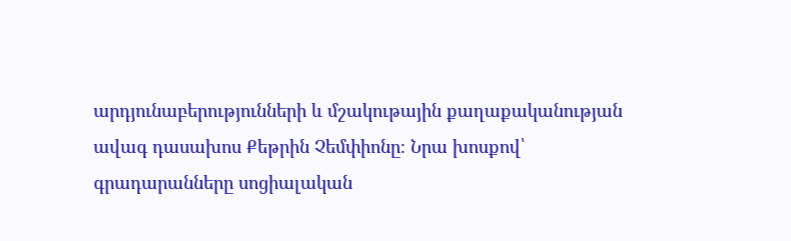արդյունաբերությունների և մշակութային քաղաքականության ավագ դասախոս Քեթրին Չեմփիոնը։ Նրա խոսքով՝ գրադարանները սոցիալական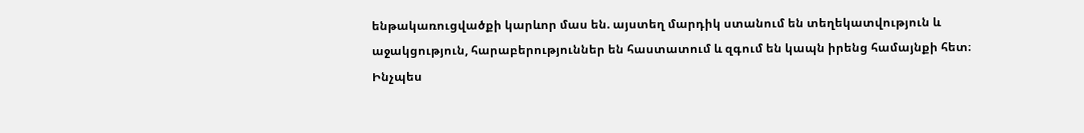ենթակառուցվածքի կարևոր մաս են. այստեղ մարդիկ ստանում են տեղեկատվություն և աջակցություն, հարաբերություններ են հաստատում և զգում են կապն իրենց համայնքի հետ։
Ինչպես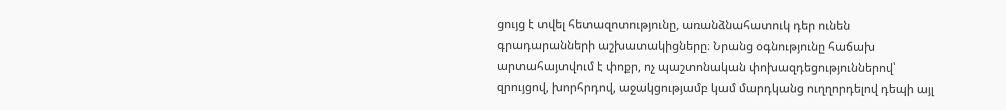ցույց է տվել հետազոտությունը, առանձնահատուկ դեր ունեն գրադարանների աշխատակիցները։ Նրանց օգնությունը հաճախ արտահայտվում է փոքր, ոչ պաշտոնական փոխազդեցություններով՝ զրույցով, խորհրդով, աջակցությամբ կամ մարդկանց ուղղորդելով դեպի այլ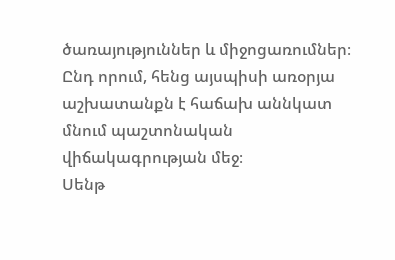ծառայություններ և միջոցառումներ։ Ընդ որում, հենց այսպիսի առօրյա աշխատանքն է հաճախ աննկատ մնում պաշտոնական վիճակագրության մեջ։
Սենթ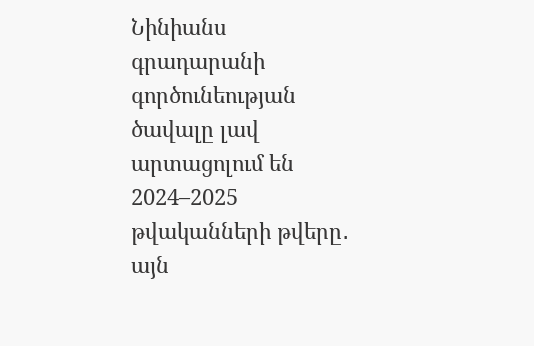Նինիանս գրադարանի գործունեության ծավալը լավ արտացոլում են 2024–2025 թվականների թվերը․ այն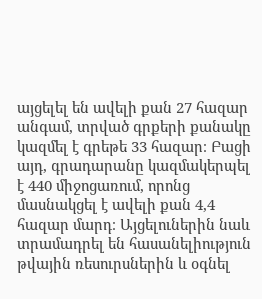այցելել են ավելի քան 27 հազար անգամ, տրված գրքերի քանակը կազմել է գրեթե 33 հազար։ Բացի այդ, գրադարանը կազմակերպել է 440 միջոցառում, որոնց մասնակցել է ավելի քան 4,4 հազար մարդ։ Այցելուներին նաև տրամադրել են հասանելիություն թվային ռեսուրսներին և օգնել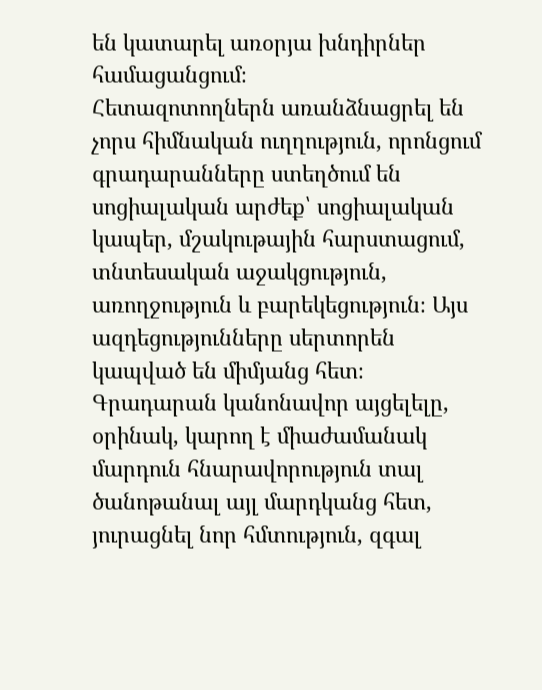են կատարել առօրյա խնդիրներ համացանցում։
Հետազոտողներն առանձնացրել են չորս հիմնական ուղղություն, որոնցում գրադարանները ստեղծում են սոցիալական արժեք՝ սոցիալական կապեր, մշակութային հարստացում, տնտեսական աջակցություն, առողջություն և բարեկեցություն։ Այս ազդեցությունները սերտորեն կապված են միմյանց հետ։ Գրադարան կանոնավոր այցելելը, օրինակ, կարող է միաժամանակ մարդուն հնարավորություն տալ ծանոթանալ այլ մարդկանց հետ, յուրացնել նոր հմտություն, զգալ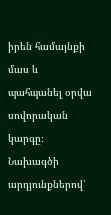իրեն համայնքի մաս և պահպանել օրվա սովորական կարգը։
Նախագծի արդյունքներով՝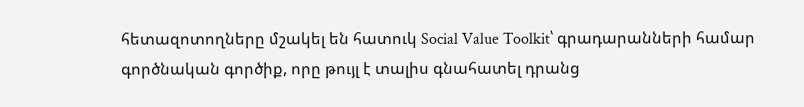հետազոտողները մշակել են հատուկ Social Value Toolkit՝ գրադարանների համար գործնական գործիք, որը թույլ է տալիս գնահատել դրանց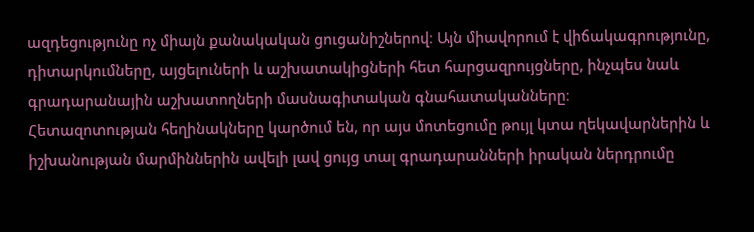ազդեցությունը ոչ միայն քանակական ցուցանիշներով։ Այն միավորում է վիճակագրությունը, դիտարկումները, այցելուների և աշխատակիցների հետ հարցազրույցները, ինչպես նաև գրադարանային աշխատողների մասնագիտական գնահատականները։
Հետազոտության հեղինակները կարծում են, որ այս մոտեցումը թույլ կտա ղեկավարներին և իշխանության մարմիններին ավելի լավ ցույց տալ գրադարանների իրական ներդրումը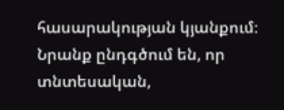հասարակության կյանքում։ Նրանք ընդգծում են, որ տնտեսական,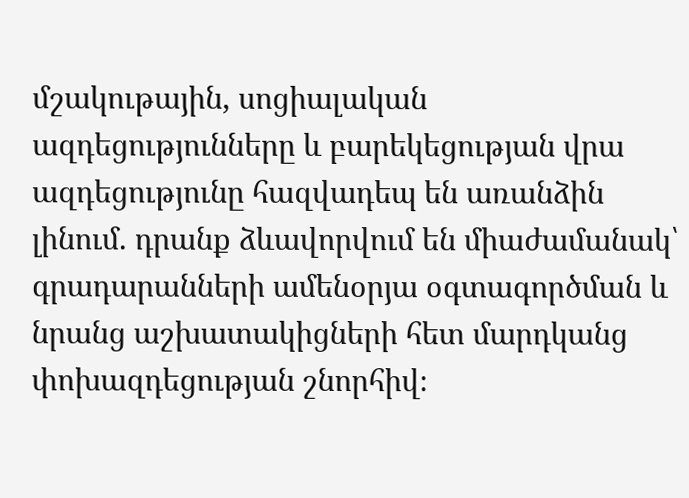մշակութային, սոցիալական ազդեցությունները և բարեկեցության վրա ազդեցությունը հազվադեպ են առանձին լինում. դրանք ձևավորվում են միաժամանակ՝ գրադարանների ամենօրյա օգտագործման և նրանց աշխատակիցների հետ մարդկանց փոխազդեցության շնորհիվ։